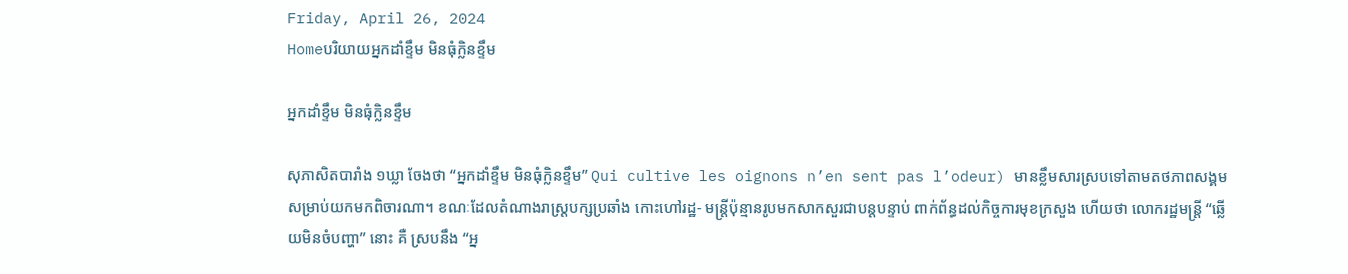Friday, April 26, 2024
Homeបរិយាយអ្នកដាំខ្ទឹម មិនធុំក្លិនខ្ទឹម

អ្នកដាំខ្ទឹម មិនធុំក្លិនខ្ទឹម

សុភាសិតបារាំង ១ឃ្លា ចែងថា “អ្នកដាំខ្ទឹម មិនធុំក្លិនខ្ទឹម” Qui cultive les oignons n’en sent pas l’odeur) មានខ្លឹមសារស្របទៅតាមតថភាពសង្គម សម្រាប់យកមកពិចារណា។ ខណៈដែលតំណាងរាស្ត្របក្សប្រឆាំង កោះហៅរដ្ឋ- មន្ត្រីប៉ុន្មានរូបមកសាកសួរជាបន្តបន្ទាប់ ពាក់ព័ន្ធដល់កិច្ចការមុខក្រសួង ហើយថា លោករដ្ឋមន្ត្រី “ឆ្លើយមិនចំបញ្ហា” នោះ គឺ ស្របនឹង “អ្ន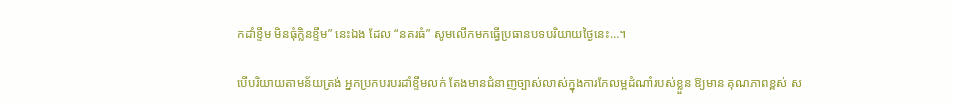កដាំខ្ទឹម មិនធុំក្លិនខ្ទឹម” នេះឯង ដែល “នគរធំ” សូមលើកមកធ្វើប្រធានបទបរិយាយថ្ងៃនេះ…។

បើបរិយាយតាមន័យត្រង់ អ្នកប្រកបរបរដាំខ្ទឹមលក់ តែងមានជំនាញច្បាស់លាស់ក្នុងការកែលម្អដំណាំរបស់ខ្លួន ឱ្យមាន គុណភាពខ្ពស់ ស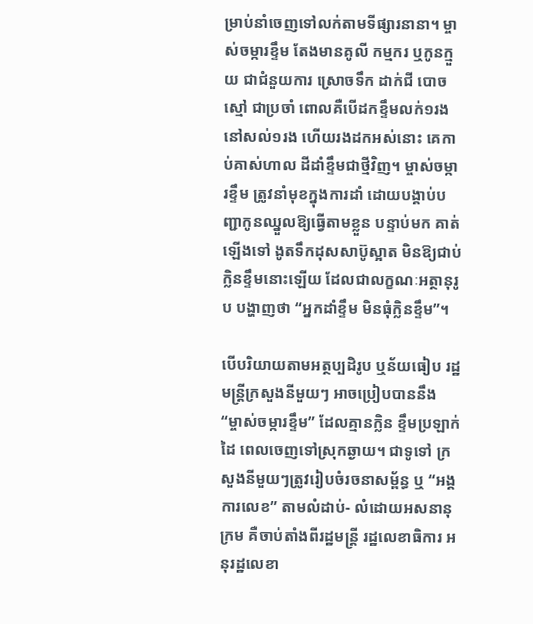ម្រាប់នាំចេញទៅលក់តាមទីផ្សារនានា។ ម្ចាស់ចម្ការខ្ទឹម តែងមានគូលី កម្មករ ឬកូនក្មួយ ជាជំនួយការ ស្រោចទឹក ដាក់ជី បោចស្មៅ ជាប្រចាំ ពោលគឺបើដកខ្ទឹមលក់១រង នៅសល់១រង ហើយរងដកអស់នោះ គេកាប់គាស់ហាល ដីដាំខ្ទឹមជាថ្មីវិញ។ ម្ចាស់ចម្ការខ្ទឹម ត្រូវនាំមុខក្នុងការដាំ ដោយបង្គាប់បញ្ជាកូនឈ្នួលឱ្យធ្វើតាមខ្លួន បន្ទាប់មក គាត់ឡើងទៅ ងូតទឹកដុសសាប៊ូស្អាត មិនឱ្យជាប់ក្លិនខ្ទឹមនោះឡើយ ដែលជាលក្ខណៈអត្ថានុរូប បង្ហាញថា “អ្នកដាំខ្ទឹម មិនធុំក្លិនខ្ទឹម”។

បើបរិយាយតាមអត្ថប្បដិរូប ឬន័យធៀប រដ្ឋមន្ត្រីក្រសួងនីមួយៗ អាចប្រៀបបាននឹង “ម្ចាស់ចម្ការខ្ទឹម” ដែលគ្មានក្លិន ខ្ទឹមប្រឡាក់ដៃ ពេលចេញទៅស្រុកឆ្ងាយ។ ជាទូទៅ ក្រសួងនីមួយៗត្រូវរៀបចំរចនាសម្ព័ន្ធ ឬ “អង្គការលេខ” តាមលំដាប់- លំដោយអសនានុក្រម គឺចាប់តាំងពីរដ្ឋមន្ត្រី រដ្ឋលេខាធិការ អនុរដ្ឋលេខា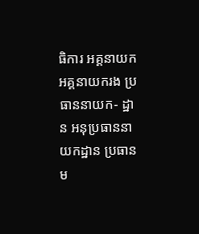ធិការ អគ្គនាយក អគ្គនាយករង ប្រធាននាយក- ដ្ឋាន អនុប្រធាននាយកដ្ឋាន ប្រធានម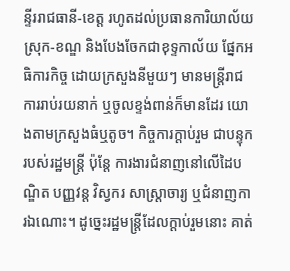ន្ទីររាជធានី-ខេត្ត រហូតដល់ប្រធានការិយាល័យស្រុក-ខណ្ឌ និងបែងចែកជាខុទ្ទកាល័យ ផ្នែកអធិការកិច្ច ដោយក្រសួងនីមួយៗ មានមន្ត្រីរាជការរាប់រយនាក់ ឬចូលខ្ទង់ពាន់ក៏មានដែរ យោងតាមក្រសួងធំឬតូច។ កិច្ចការក្តាប់រួម ជាបន្ទុករបស់រដ្ឋមន្ត្រី ប៉ុន្តែ ការងារជំនាញនៅលើដៃបណ្ឌិត បញ្ញវន្ត វិស្វករ សាស្ត្រាចារ្យ ឬជំនាញការឯណោះ។ ដូច្នេះរដ្ឋមន្ត្រីដែលក្តាប់រួមនោះ គាត់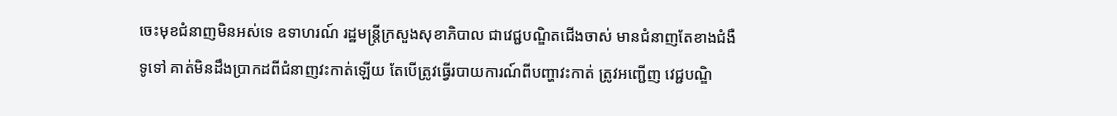ចេះមុខជំនាញមិនអស់ទេ ឧទាហរណ៍ រដ្ឋមន្ត្រីក្រសួងសុខាភិបាល ជាវេជ្ជបណ្ឌិតជើងចាស់ មានជំនាញតែខាងជំងឺទូទៅ គាត់មិនដឹងប្រាកដពីជំនាញវះកាត់ឡើយ តែបើត្រូវធ្វើរបាយការណ៍ពីបញ្ហាវះកាត់ ត្រូវអញ្ជើញ វេជ្ជបណ្ឌិ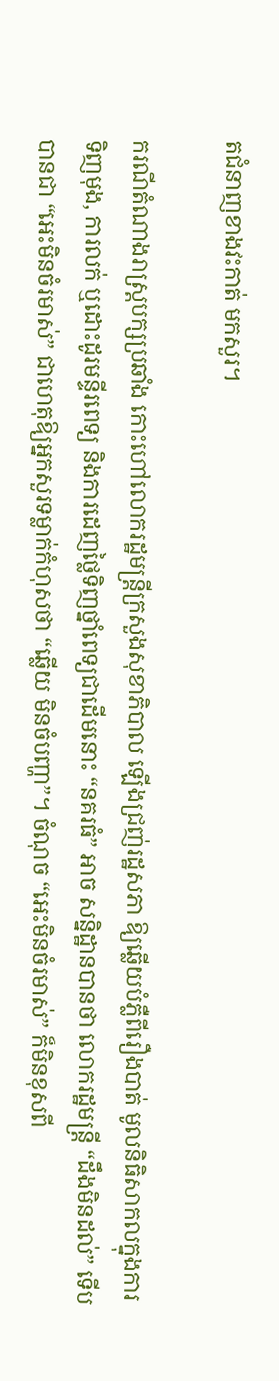តជំនាញខាងវះកាត់ មកសួរ។

ករណីតំណាងរាស្ត្របក្សប្រឆាំង កោះហៅលោករដ្ឋមន្ត្រីក្រសួងសុខាភិបាល ឡើងជ្រញ់រដ្ឋសភា ឱ្យឆ្លើយបំភ្លឺពីរឿងបាត់ មូលនិធិសាកលក្នុងការទិញមុង, ការលក់ ឬដោះដូរមន្ទីរពេទ្យ និងការដេញថ្លៃទិញថ្នាំពេទ្យជាដើមនោះ “នគរធំ” អាច សន្និដ្ឋានបានថា លោករដ្ឋមន្ត្រី “ដឹងមិនដល់” ទើបបានជា “អេះមិនចំរមាស់” ជាហេតុឱ្យអ្នកសួរទម្លាក់កំហុសថា “ឆ្លើយ មិនចំបញ្ហា”។ ចំណុច “អេះមិនចំរមាស់” ក៏មិនខុសពី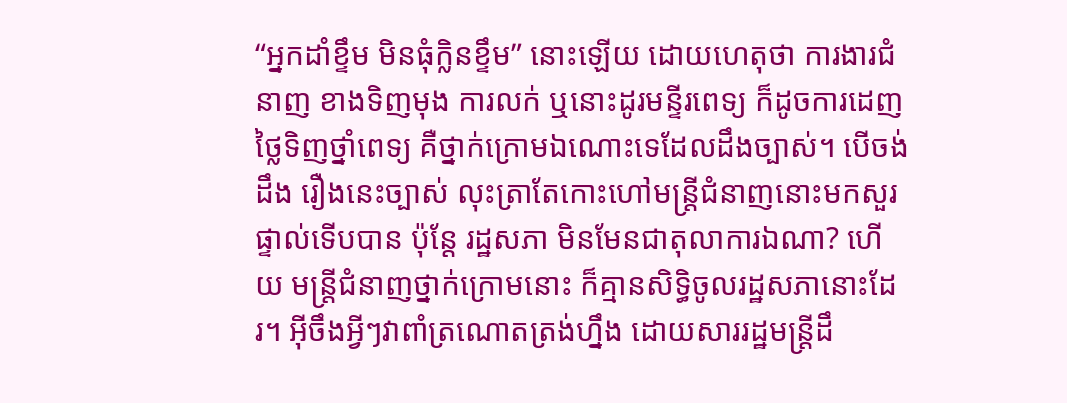“អ្នកដាំខ្ទឹម មិនធុំក្លិនខ្ទឹម” នោះឡើយ ដោយហេតុថា ការងារជំនាញ ខាងទិញមុង ការលក់ ឬនោះដូរមន្ទីរពេទ្យ ក៏ដូចការដេញថ្លៃទិញថ្នាំពេទ្យ គឺថ្នាក់ក្រោមឯណោះទេដែលដឹងច្បាស់។ បើចង់ដឹង រឿងនេះច្បាស់ លុះត្រាតែកោះហៅមន្ត្រីជំនាញនោះមកសួរផ្ទាល់ទើបបាន ប៉ុន្តែ រដ្ឋសភា មិនមែនជាតុលាការឯណា? ហើយ មន្ត្រីជំនាញថ្នាក់ក្រោមនោះ ក៏គ្មានសិទ្ធិចូលរដ្ឋសភានោះដែរ។ អ៊ីចឹងអ្វីៗវាពាំត្រណោតត្រង់ហ្នឹង ដោយសាររដ្ឋមន្ត្រីដឹ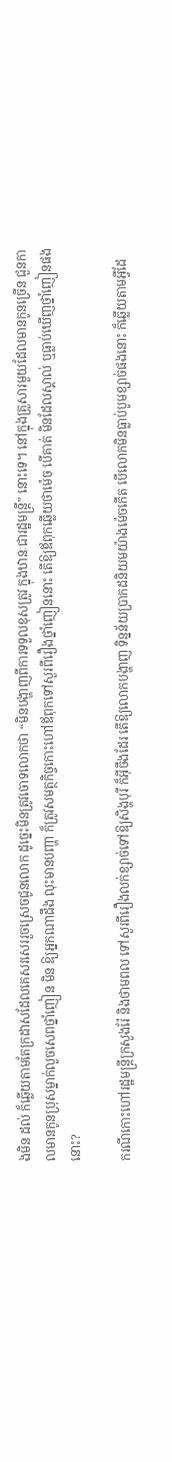ងមិន ដល់ ក៏ឆ្លើយតាមតែក្រដាសដែលគេសរសេររួចស្រេចជូនលោក ដូច្នេះមិនត្រូវចោទលោកថា “មិនបង្ហាញពីការទទួលខុសត្រូវ ក្នុងឋានៈជារដ្ឋមន្ត្រី” នោះទេ។ នៅក្នុងគ្រួសារមួយដែលមានកូនច្រើន ជួនកាលមានកូនប្រុសម្នាក់លួចសេពថ្នាំញៀន មិន ឱ្យអ្នកណាដឹង លុះមានបញ្ហា ក៏ត្រូវសមត្ថកិច្ចកោះហៅឪពុកទៅសួរពីរឿងថ្នាំញៀននោះ តើឱ្យឪពុកឆ្លើយថាម៉េច បើគាត់ មិនដែលស្គាល់ ឬធ្លាប់ឃើញថ្នាំញៀនផងនោះ?

ករណីកោះហៅរដ្ឋមន្ត្រីក្រសួងរ៉ែ និងថាមពល ទៅសួរពីរឿងលក់ខ្សាច់ទៅឱ្យសិង្ហបុរី ក៏អ៊ីចឹងដែរ តើឱ្យលោកបង្ហាញ ទិន្នន័យប្រាកដនិយមយ៉ាងម៉េចកើត បើលោកមិនធ្លាប់បូមខ្សាច់ផងនោះ ក៏ឆ្លើយតាមអ្វីដែ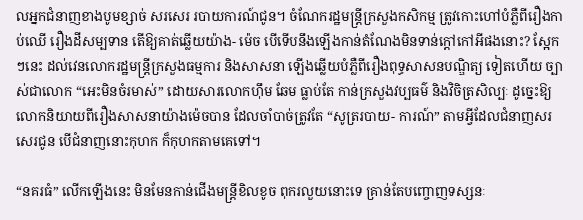លអ្នកជំនាញខាងបូមខ្សាច់ សរសេរ របាយការណ៍ជូន។ ចំណែករដ្ឋមន្ត្រីក្រសួងកសិកម្ម ត្រូវកោះហៅបំភ្លឺពីរឿងកាប់ឈើ រឿងដីសម្បទាន តើឱ្យគាត់ឆ្លើយយ៉ាង- ម៉េច បើទើបនឹងឡើងកាន់តំណែងមិនទាន់ក្តៅកៅអីផងនោះ? ស្អែកៗនេះ ដល់វេនលោករដ្ឋមន្ត្រីក្រសួងធម្មការ និងសាសនា ឡើងឆ្លើយបំភ្លឺពីរឿងពុទ្ធសាសនបណ្ឌិត្យ ទៀតហើយ ច្បាស់ជាលោក “អេះមិនចំរមាស់” ដោយសារលោកហ៊ឹម ឆែម ធ្លាប់តែ កាន់ក្រសួងវប្បធម៌ និងវិចិត្រសិល្បៈ ដូច្នេះឱ្យលោកនិយាយពីរឿងសាសនាយ៉ាងម៉េចបាន ដែលចាំបាច់ត្រូវតែ “សូត្ររបាយ- ការណ៍” តាមអ្វីដែលជំនាញសរសេរជូន បើជំនាញនោះកុហក ក៏កុហកតាមគេទៅ។

“នគរធំ” លើកឡើងនេះ មិនមែនកាន់ជើងមន្ត្រីខិលខូច ពុករលួយនោះទេ គ្រាន់តែបញ្ចោញទស្សនៈ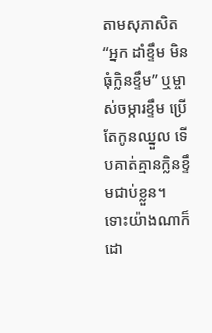តាមសុភាសិត “អ្នក ដាំខ្ទឹម មិនធុំក្លិនខ្ទឹម” ឬម្ចាស់ចម្ការខ្ទឹម ប្រើតែកូនឈ្នួល ទើបគាត់គ្មានក្លិនខ្ទឹមជាប់ខ្លួន។ ទោះយ៉ាងណាក៏ដោ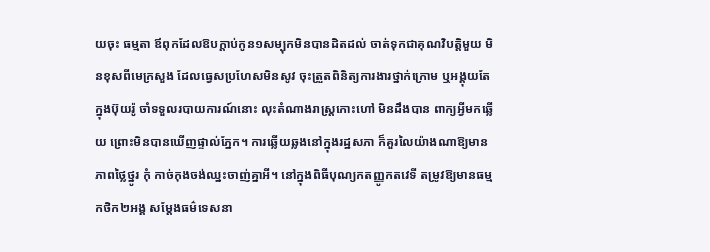យចុះ ធម្មតា ឪពុកដែលឱបក្តាប់កូន១សម្បុកមិនបានដិតដល់ ចាត់ទុកជាគុណវិបត្តិមួយ មិនខុសពីមេក្រសួង ដែលធ្វេសប្រហែសមិនសូវ ចុះត្រួតពិនិត្យការងារថ្នាក់ក្រោម ឬអង្គុយតែក្នុងប៊ុយរ៉ូ ចាំទទួលរបាយការណ៍នោះ លុះតំណាងរាស្ត្រកោះហៅ មិនដឹងបាន ពាក្យអ្វីមកឆ្លើយ ព្រោះមិនបានឃើញផ្ទាល់ភ្នែក។ ការឆ្លើយឆ្លងនៅក្នុងរដ្ឋសភា ក៏គួរលៃយ៉ាងណាឱ្យមានភាពថ្លៃថ្នូរ កុំ កាច់កុងចង់ឈ្នះចាញ់គ្នាអី។ នៅក្នុងពិធីបុណ្យកតញ្ញូកតវេទី តម្រូវឱ្យមានធម្មកថិក២អង្គ សម្តែងធម៌ទេសនា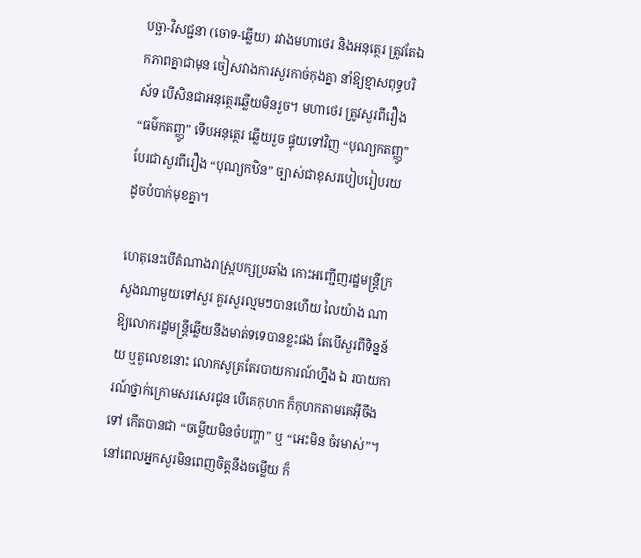បច្ឆា-វិសជ្ជនា (ចោទ-ឆ្លើយ) រវាងមហាថេរ និងអនុត្ថេរ ត្រូវតែឯកភាពគ្នាជាមុន ចៀសវាងការសួរកាច់កុងគ្នា នាំឱ្យខ្មាសពុទ្ធបរិស័ទ បើសិនជាអនុត្ថេរឆ្លើយមិនរួច។ មហាថេរ ត្រូវសួរពីរឿង “ធម៌កតញ្ញូ” ទើបអនុត្ថេរ ឆ្លើយរួច ផ្ទុយទៅវិញ “បុណ្យកតញ្ញូ” បែរជាសួរពីរឿង “បុណ្យកឋិន” ច្បាស់ជាខុសរបៀបរៀបរយ ដូចបំបាក់មុខគ្នា។

ហេតុនេះបើតំណាងរាស្ត្របក្សប្រឆាំង កោះអញ្ជើញរដ្ឋមន្ត្រីក្រសួងណាមួយទៅសួរ គួរសួរល្មមៗបានហើយ លៃយ៉ាង ណាឱ្យលោករដ្ឋមន្ត្រីឆ្លើយនឹងមាត់ទទេបានខ្លះផង តែបើសួរពីទិន្នន័យ ឬតួលេខនោះ លោកសូត្រតែរបាយការណ៍ហ្នឹង ឯ របាយការណ៍ថ្នាក់ក្រោមសរសេរជូន បើគេកុហក ក៏កុហកតាមគេអ៊ីចឹងទៅ កើតបានជា “ចម្លើយមិនចំបញ្ហា” ឬ “អេះមិន ចំរមាស់”។ នៅពេលអ្នកសួរមិនពេញចិត្តនឹងចម្លើយ ក៏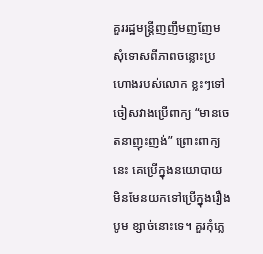គួររដ្ឋមន្ត្រីញញឹមញញែមសុំទោសពីភាពចន្លោះប្រហោងរបស់លោក ខ្លះៗទៅ ចៀសវាងប្រើពាក្យ “មានចេតនាញុះញង់” ព្រោះពាក្យនេះ គេប្រើក្នុងនយោបាយ មិនមែនយកទៅប្រើក្នុងរឿងបូម ខ្សាច់នោះទេ។ គួរកុំភ្លេ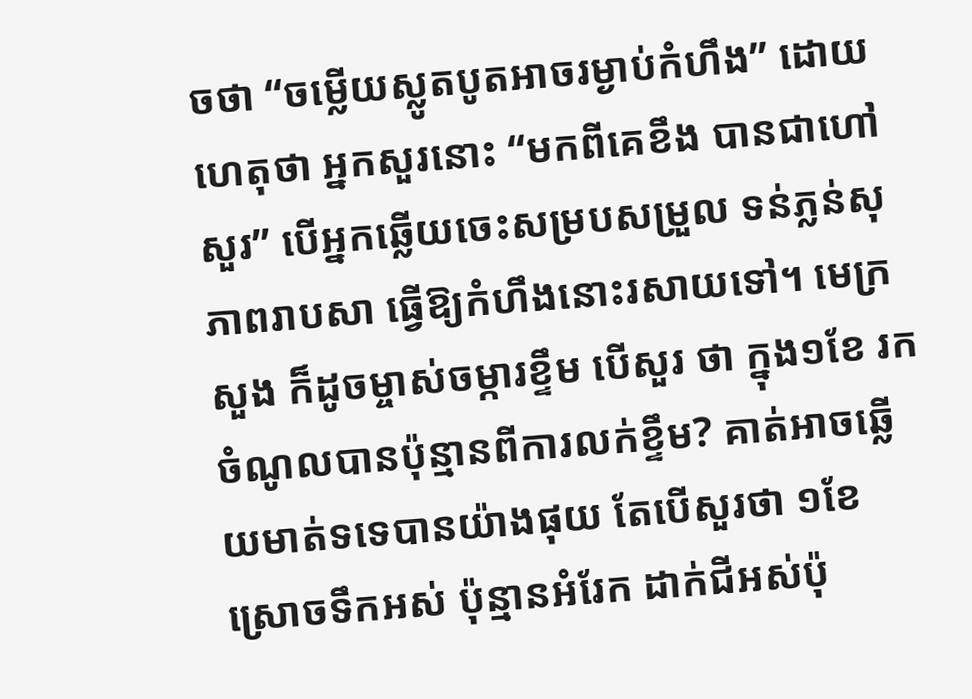ចថា “ចម្លើយស្លូតបូតអាចរម្ងាប់កំហឹង” ដោយហេតុថា អ្នកសួរនោះ “មកពីគេខឹង បានជាហៅសួរ” បើអ្នកឆ្លើយចេះសម្របសម្រួល ទន់ភ្លន់សុភាពរាបសា ធ្វើឱ្យកំហឹងនោះរសាយទៅ។ មេក្រសួង ក៏ដូចម្ចាស់ចម្ការខ្ទឹម បើសួរ ថា ក្នុង១ខែ រកចំណូលបានប៉ុន្មានពីការលក់ខ្ទឹម? គាត់អាចឆ្លើយមាត់ទទេបានយ៉ាងផុយ តែបើសួរថា ១ខែ ស្រោចទឹកអស់ ប៉ុន្មានអំរែក ដាក់ជីអស់ប៉ុ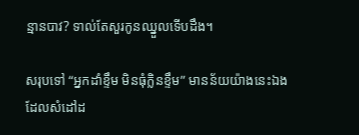ន្មានបាវ? ទាល់តែសួរកូនឈ្នួលទើបដឹង។

សរុបទៅ “អ្នកដាំខ្ទឹម មិនធុំក្លិនខ្ទឹម” មានន័យយ៉ាងនេះឯង ដែលសំដៅដ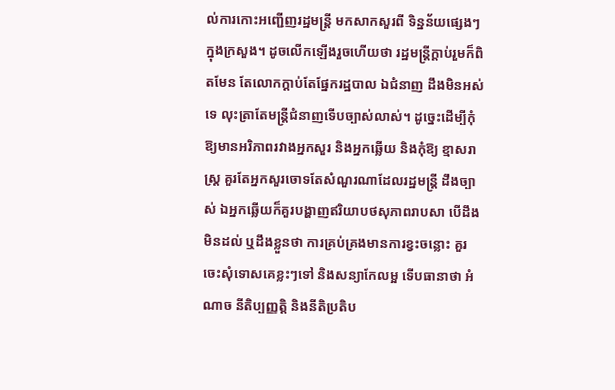ល់ការកោះអញ្ជើញរដ្ឋមន្ត្រី មកសាកសួរពី ទិន្នន័យផ្សេងៗក្នុងក្រសួង។ ដូចលើកឡើងរួចហើយថា រដ្ឋមន្ត្រីក្តាប់រួមក៏ពិតមែន តែលោកក្តាប់តែផ្នែករដ្ឋបាល ឯជំនាញ ដឹងមិនអស់ទេ លុះត្រាតែមន្ត្រីជំនាញទើបច្បាស់លាស់។ ដូច្នេះដើម្បីកុំឱ្យមានអរិភាពរវាងអ្នកសួរ និងអ្នកឆ្លើយ និងកុំឱ្យ ខ្មាសរាស្ត្រ គួរតែអ្នកសួរចោទតែសំណួរណាដែលរដ្ឋមន្ត្រី ដឹងច្បាស់ ឯអ្នកឆ្លើយក៏គួរបង្ហាញឥរិយាបថសុភាពរាបសា បើដឹង មិនដល់ ឬដឹងខ្លួនថា ការគ្រប់គ្រងមានការខ្វះចន្លោះ គួរចេះសុំទោសគេខ្លះៗទៅ និងសន្យាកែលម្អ ទើបធានាថា អំណាច នីតិប្បញ្ញត្តិ និងនីតិប្រតិប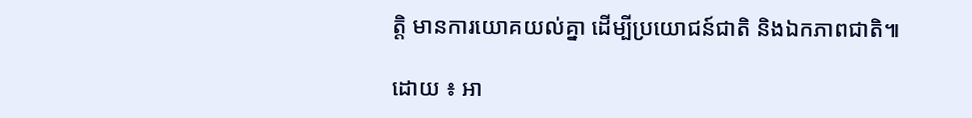ត្តិ មានការយោគយល់គ្នា ដើម្បីប្រយោជន៍ជាតិ និងឯកភាពជាតិ៕

ដោយ ៖ អា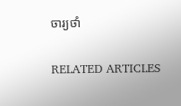ចារ្យថាំ

RELATED ARTICLES